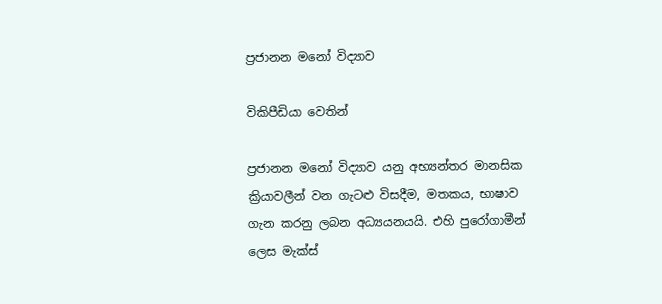ප්‍රජානන මනෝ විද්‍යාව

විකිපීඩියා වෙතින්

ප්‍රජානන මනෝ විද්‍යාව යනු අභ්‍යන්තර මානසික ක්‍රියාවලීන් වන ගැටළු විසදීම, මතකය, භාෂාව ගැන කරනු ලබන අධ්‍යයනයයි. එහි පුරෝගාමීන් ලෙස මැක්ස්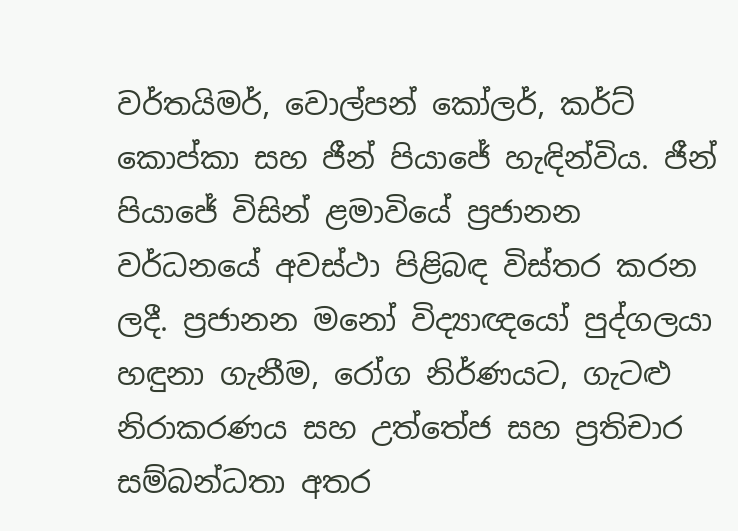වර්තයිමර්, වොල්පන් කෝලර්, කර්ට් කොප්කා සහ ජීන් පියාජේ හැඳින්විය. ජීන් පියාජේ විසින් ළමාවියේ ප්‍රජානන වර්ධනයේ අවස්ථා පිළිබඳ විස්තර කරන ලදී. ප්‍රජානන මනෝ විද්‍යාඥයෝ පුද්ගලයා හඳුනා ගැනීම, රෝග නිර්ණයට, ගැටළු නිරාකරණය සහ උත්තේජ සහ ප්‍රතිචාර සම්බන්ධතා අතර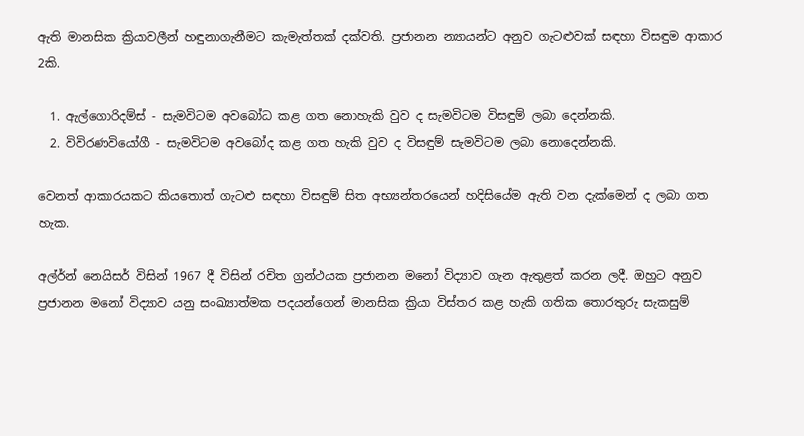ඇති මානසික ක්‍රියාවලීන් හඳුනාගැනීමට කැමැත්තක් දක්වති. ප්‍රජානන න්‍යායන්ට අනුව ගැටළුවක් සඳහා විසඳුම ආකාර 2කි.

  1. ඇල්ගොරිදම්ස් - සැමවිටම අ‍වබෝධ කළ ගත නොහැකි වුව ද සැමවිටම විසඳුම් ලබා දෙන්නකි.
  2. විවිරණවියෝගී - සැමවිටම අවබෝද කළ ගත හැකි වුව ද විසඳුම් සැමවිටම ලබා නොදෙන්නකි.

වෙනත් ආකාරයකට කියතොත් ගැටළු සඳහා විසඳුම් සිත අභ්‍යන්තරයෙන් හදිසියේම ඇති වන දැක්මෙන් ද ලබා ගත හැක.

අල්ර්න් නෙයිසර් විසින් 1967 දී විසින් රචිත ග්‍රන්ථයක ප්‍රජානන ම‍නෝ විද්‍යාව ගැන ඇතුළත් කරන ලදී. ඔහුට අනුව ප්‍රජානන මනෝ විද්‍යාව යනු සංඛ්‍යාත්මක පදයන්ගෙන් මානසික ක්‍රියා විස්තර කළ හැකි ගතික තොරතුරු සැකසුම්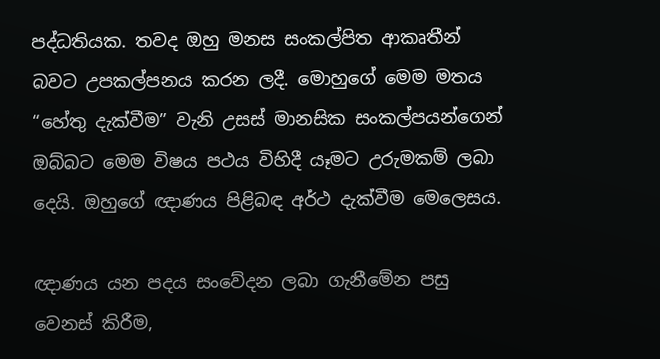පද්ධතියක. තවද ඔහු මනස සංකල්පිත ආකෘතීන් බවට උපකල්පනය කරන ලදී. මොහුගේ ‍මෙම මතය “හේතු දැක්වීම” වැනි උසස් මානසික සංකල්පයන්ගෙන් ඔබ්බට මෙම විෂය පථය විහිදී යෑමට උරුමකම් ලබා දෙයි. ඔහුගේ ඥාණය පිළිබඳ අර්ථ දැක්වීම මෙලෙසය.

ඥාණය යන පදය සංවේදන ලබා ගැනීමේන පසු වෙනස් කිරීම,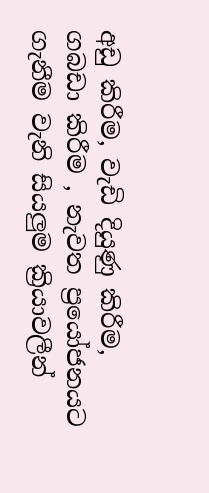අඩු කිරීම, වැඩි දියුණු කිරීම, ගබඩා කිරීම , නැවත ප්‍රයෝජනයට ගැනීම වැනි සියලුම ක්‍රියාවලීන්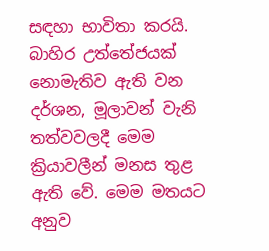සඳහා භාවිතා කරයි. බාහිර උත්තේජයක් නොමැතිව ඇති වන දර්ශන, මූලාවන් වැනි තත්වවලදී මෙම ක්‍රියාවලීන් මනස තුළ ඇති වේ. මෙම මතයට අනුව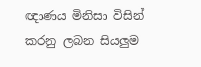ඥාණය මිනිසා විසින් කරනු ලබන සියලුම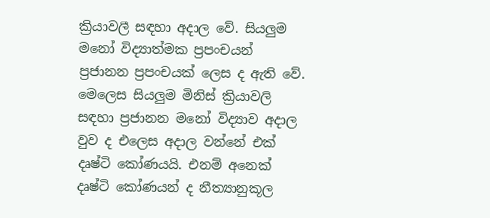ක්‍රියාවලී සඳහා අදාල වේ. සියලුම මනෝ විද්‍යාත්මක ප්‍රපංචයන් ප්‍රජානන ප්‍රපංචයක් ලෙස ද ඇති වේ. මෙලෙස සියලුම මිනිස් ක්‍රියාවලි සඳහා ප්‍රජානන මනෝ විද්‍යාව අදාල වුව ද එලෙස අදාල වන්නේ එක් දෘෂ්ටි කෝණයයි. එනම් අනෙක් දෘෂ්ටි කෝණයන් ද නීත්‍යානුකූල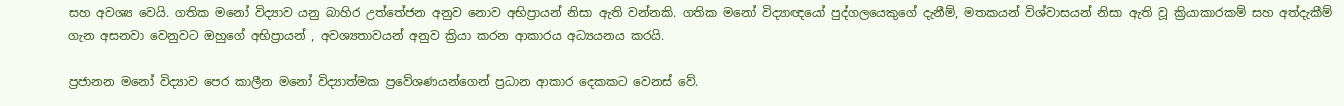සහ අවශ්‍ය වෙයි. ගතික මනෝ විද්‍යාව යනු බාහිර උත්තේජන අනුව නොව අභිප්‍රායන් නිසා ඇති වන්නකි. ගතික මනෝ විද්‍යාඥයෝ පුද්ගලයෙකුගේ දැනීම්, මතකයන් විශ්වාසයන් නිසා ඇති වූ ක්‍රියාකාරකම් සහ අත්දැකීම් ගැන අසනවා වෙනුවට ඔහුගේ අභිප්‍රායන් , අවශ්‍යතාවයන් අනුව ක්‍රියා කරන ආකාරය අධ්‍යයනය කරයි.

ප්‍රජානන මනෝ විද්‍යාව පෙර කාලීන මනෝ විද්‍යාත්මක ප්‍රවේශණයන්ගෙන් ප්‍රධාන ආකාර දෙකකට වෙනස් වේ.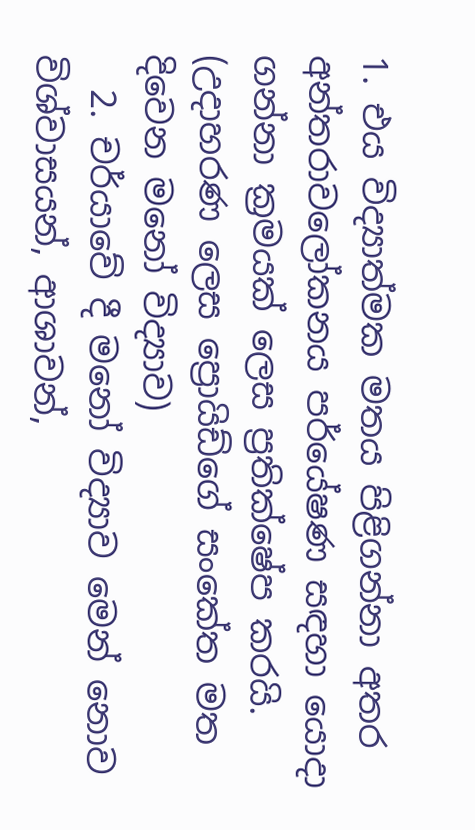1. එය විද්‍යාත්මක මතය පිළිගන්නා අතර අන්තරාවලෝකනය පර්යේෂණ සඳහා යොදා ගන්නා ක්‍රමයක් ලෙස ප්‍රතික්ෂේප කරයි. (උදාහරණ ලෙස ප්‍රොයිඩ්ගේ සංකේත මත දිවෙන මනෝ විද්‍යාව)
  2. චර්යාවේ දී මනෝ විද්‍යාව මෙන් නොව විශ්වාසයන්, ආශාවන්,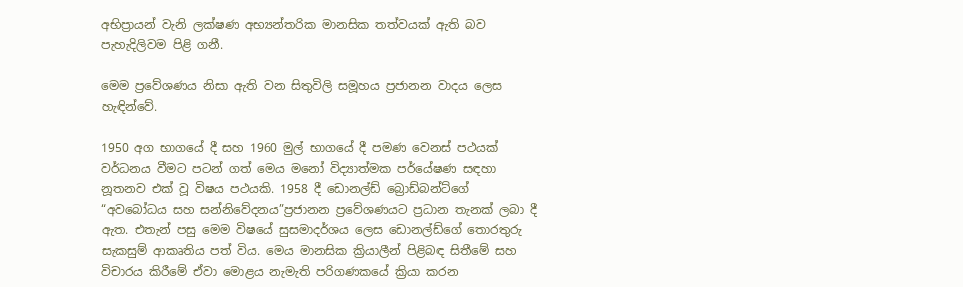අභිප්‍රායන් වැනි ලක්ෂණ අභ්‍යන්තරික මානසික තත්වයක් ඇති බව පැහැදිලිවම පිළි ගනී.

මෙම ප්‍රවේශණය නිසා ඇති වන සිතුවිලි සමූහය ප්‍රජානන වාදය ලෙස හැඳින්වේ.

1950 අග භාගයේ දී සහ 1960 මුල් භාගයේ දී පමණ වෙනස් පථයක් වර්ධනය වීමට පටන් ගත් මෙය මනෝ විද්‍යාත්මක පර්යේෂණ සඳහා නූතනව එක් වූ විෂය පථයකි. 1958 දී ඩොනල්ඩ් බ්‍රොඩ්බන්ට්ගේ “අවබෝධය සහ සන්නිවේදනය”ප්‍රජානන ප්‍රවේශණයට ප්‍රධාන තැනක් ලබා දී ඇත. එතැන් පසු මෙම විෂයේ සුසමාදර්ශය ලෙස ඩොනල්ඩ්ගේ තොරතුරු සැකසුම් ආකෘතිය පත් විය. මෙය මානසික ක්‍රියාලීන් පිළිබඳ සිතීමේ සහ විචාරය කිරීමේ ඒවා මොළය නැමැති පරිගණකයේ ක්‍රියා කරන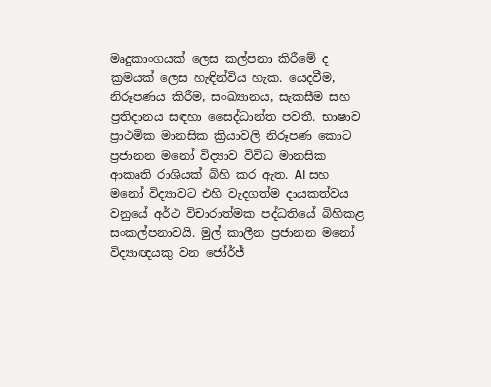මෘදුකාංගයක් ලෙස කල්පනා කිරීමේ ද ක්‍රමයක් ලෙස හැඳින්විය හැක. යෙදවීම, නිරූපණය කිරීම, සංඛ්‍යානය, සැකසීම සහ ප්‍රතිදානය සඳහා සෛද්ධාන්ත පවතී. භාෂාව ප්‍රාථමික මානසික ක්‍රියාවලි නිරූපණ කොට ප්‍රජානන ම‍නෝ විද්‍යාව විවිධ මානසික ආකෘති රාශියක් බිහි කර ඇත. AI සහ මනෝ විද්‍යාවට එහි වැදගත්ම දායකත්වය වනුයේ අර්ථ විචාරාත්මක පද්ධතියේ බිහිකළ සංකල්පනාවයි. මුල් කාලීන ප්‍රජානන මනෝ විද්‍යාඥයකු වන ජෝර්ජ්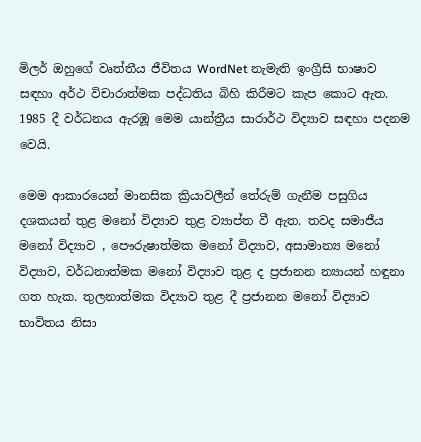මිලර් ඔහුගේ වෘත්තීය ජීවිතය WordNet නැමැති ඉංග්‍රීසි භාෂාව සඳහා අර්ථ විචාරාත්මක පද්ධතිය බිහි කිරීමට කැප කොට ඇත. 1985 දී වර්ධනය ඇරඹූ මෙම යාන්ත්‍රීය සාරාර්ථ විද්‍යාව සඳහා පදනම වෙයි.

මෙම ආකාරයෙන් මානසික ක්‍රියාවලීන් තේරුම් ගැනීම පසුගිය දශකයන් තුළ මනෝ විද්‍යාව තුළ ව්‍යාප්ත වී ඇත. තවද සමාජීය මනෝ විද්‍යාව , පෞරුෂාත්මක මනෝ විද්‍යාව, අසාමාන්‍ය මනෝ විද්‍යාව, වර්ධනාත්මක මනෝ විද්‍යාව තුළ ද ප්‍රජානන න්‍යායන් හඳුනා ගත හැක. තුලනාත්මක විද්‍යාව තුළ දී ප්‍රජානන මනෝ විද්‍යාව භාවිතය නිසා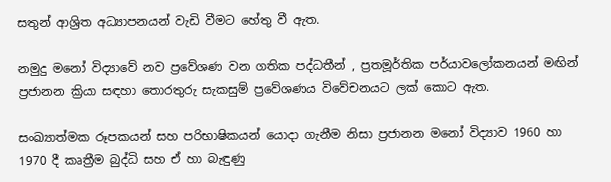සතුන් ආශ්‍රිත අධ්‍යාපනයන් වැඩි වීමට හේතු වී ඇත.

නමුදු මනෝ විද්‍යාවේ නව ප්‍රවේශණ වන ගතික පද්ධතීන් , ප්‍රතමූර්තික පර්යාවලෝකනයන් මඟින් ප්‍රජානන ක්‍රියා සඳහා තොරතුරු සැකසුම් ප්‍රවේශණය විවේචනයට ලක් කොට ඇත.

සංඛ්‍යාත්මක රූපකයන් සහ පරිභාෂිකයන් යොදා ගැනීම නිසා ප්‍රජානන මනෝ විද්‍යාව 1960 හා 1970 දී කෘත්‍රීම බුද්ධි සහ ඒ හා බැඳුණු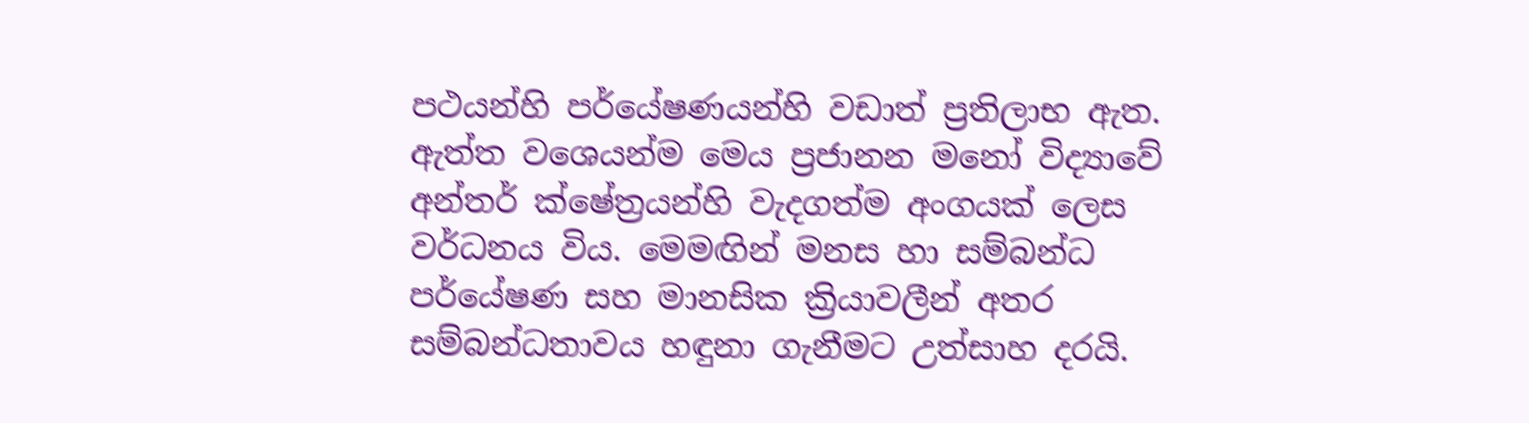පථයන්හි පර්යේෂණයන්හි වඩාත් ප්‍රතිලාභ ඇත. ඇත්ත වශ‍ෙයන්ම මෙය ප්‍රජානන මනෝ විද්‍යාවේ අන්තර් ක්ෂේත්‍රයන්හි වැදගත්ම අංගයක් ලෙස වර්ධනය විය. මෙමඟින් මනස හා සම්බන්ධ පර්යේෂණ සහ මානසික ක්‍රියාවලීන් අතර සම්බන්ධතාවය හඳුනා ගැනීමට උත්සාහ දරයි.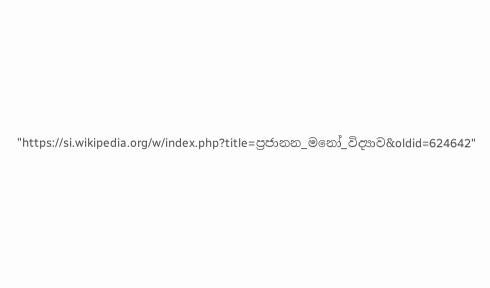"https://si.wikipedia.org/w/index.php?title=ප්‍රජානන_මනෝ_විද්‍යාව&oldid=624642"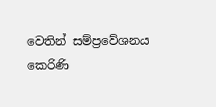වෙතින් සම්ප්‍රවේශනය කෙරිණි